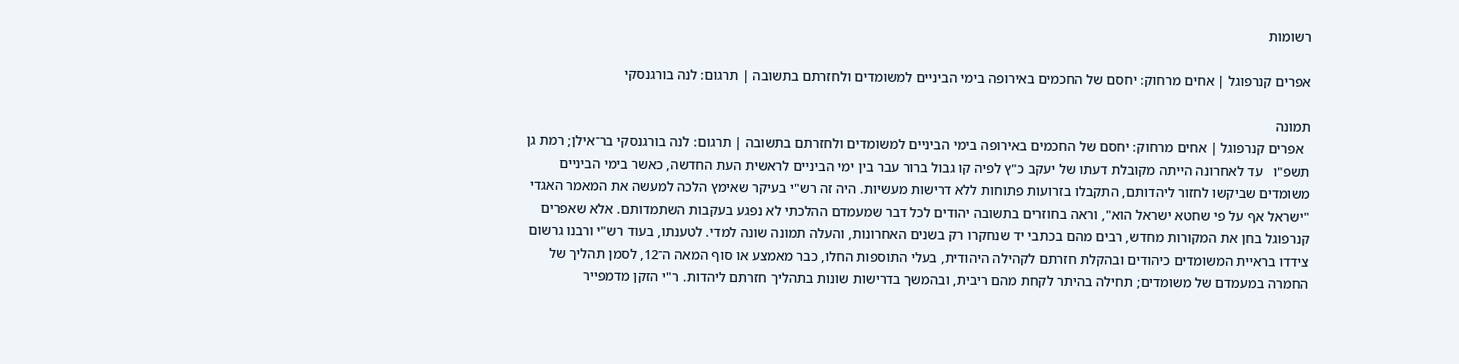רשומות

אפרים קנרפוגל | אחים מרחוק: יחסם של החכמים באירופה בימי הביניים למשומדים ולחזרתם בתשובה | תרגום: לנה בורגנסקי

תמונה
  אפרים קנרפוגל | אחים מרחוק: יחסם של החכמים באירופה בימי הביניים למשומדים ולחזרתם בתשובה | תרגום: לנה בורגנסקי בר־אילן; רמת גן תשפ"ו   עד לאחרונה הייתה מקובלת דעתו של יעקב כ"ץ לפיה קו גבול ברור עבר בין ימי הביניים לראשית העת החדשה, כאשר בימי הביניים משומדים שביקשו לחזור ליהדותם, התקבלו בזרועות פתוחות ללא דרישות מעשיות. היה זה רש"י בעיקר שאימץ הלכה למעשה את המאמר האגדי "ישראל אף על פי שחטא ישראל הוא", וראה בחוזרים בתשובה יהודים לכל דבר שמעמדם ההלכתי לא נפגע בעקבות השתמדותם. אלא שאפרים קנרפוגל בחן את המקורות מחדש, רבים מהם בכתבי יד שנחקרו רק בשנים האחרונות, והעלה תמונה שונה למדי. לטענתו, בעוד רש"י ורבנו גרשום צידדו בראיית המשומדים כיהודים ובהקלת חזרתם לקהילה היהודית, בעלי התוספות החלו, כבר מאמצע או סוף המאה ה־12, לסמן תהליך של החמרה במעמדם של משומדים; תחילה בהיתר לקחת מהם ריבית, ובהמשך בדרישות שונות בתהליך חזרתם ליהדות. ר"י הזקן מדמפייר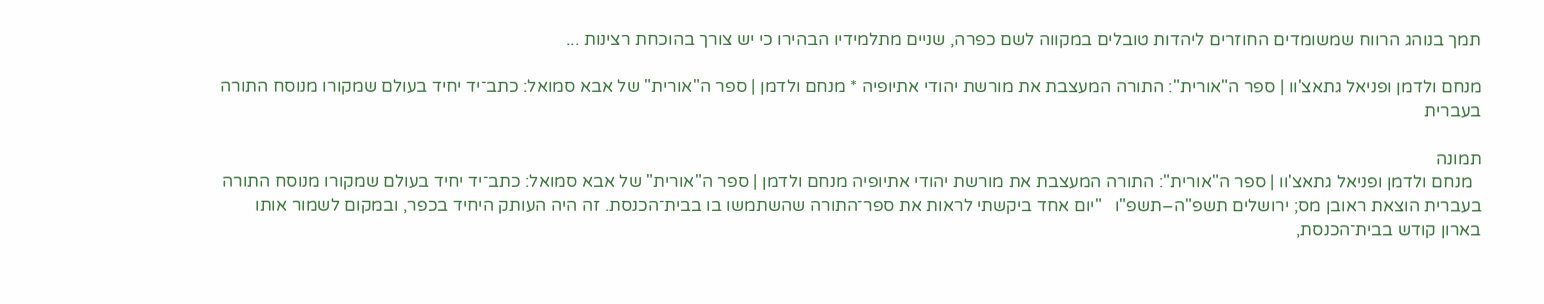תמך בנוהג הרווח שמשומדים החוזרים ליהדות טובלים במקווה לשם כפרה, שניים מתלמידיו הבהירו כי יש צורך בהוכחת רצינות ...

מנחם ולדמן ופניאל גתאצ'וו | ספר ה"אורית": התורה המעצבת את מורשת יהודי אתיופיה * מנחם ולדמן | ספר ה"אורית" של אבא סמואל: כתב־יד יחיד בעולם שמקורו מנוסח התורה בעברית

תמונה
  מנחם ולדמן ופניאל גתאצ'וו | ספר ה"אורית": התורה המעצבת את מורשת יהודי אתיופיה מנחם ולדמן | ספר ה"אורית" של אבא סמואל: כתב־יד יחיד בעולם שמקורו מנוסח התורה בעברית הוצאת ראובן מס; ירושלים תשפ"ה–תשפ"ו   "יום אחד ביקשתי לראות את ספר־התורה שהשתמשו בו בבית־הכנסת. זה היה העותק היחיד בכפר, ובמקום לשמור אותו בארון קודש בבית־הכנסת,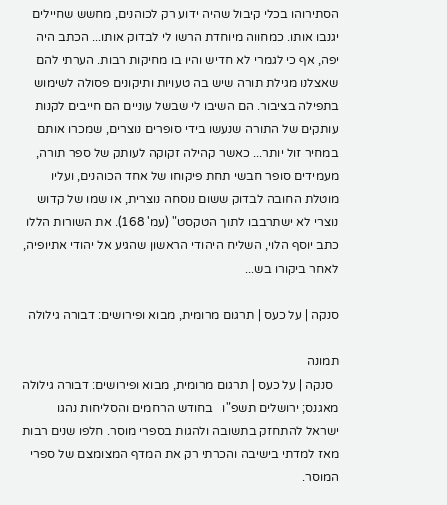הסתירוהו בכלי קיבול שהיה ידוע רק לכוהנים, מחשש שחיילים יגנבו אותו. כמחווה מיוחדת הרשו לי לבדוק אותו... הכתב היה יפה, אף כי לגמרי לא חדיש והיו בו מחיקות רבות. הערתי להם שאצלנו מגילת תורה שיש בה טעויות ותיקונים פסולה לשימוש בתפילה בציבור. הם השיבו לי שבשל עוניים הם חייבים לקנות עותקים של התורה שנעשו בידי סופרים נוצרים, שמכרו אותם במחיר זול יותר... כאשר קהילה זקוקה לעותק של ספר תורה, מעמידים סופר חבשי תחת פיקוחו של אחד הכוהנים, ועליו מוטלת החובה לבדוק ששום נוסחה נוצרית, או שמו של קדוש נוצרי לא ישתרבבו לתוך הטקסט" (עמ' 168). את השורות הללו כתב יוסף הלוי, השליח היהודי הראשון שהגיע אל יהודי אתיופיה, לאחר ביקורו בש...

סנקה | על כעס | תרגום מרומית, מבוא ופירושים: דבורה גילולה

תמונה
  סנקה | על כעס | תרגום מרומית, מבוא ופירושים: דבורה גילולה מאגנס; ירושלים תשפ"ו   בחודש הרחמים והסליחות נהגו ישראל להתחזק בתשובה ולהגות בספרי מוסר. חלפו שנים רבות מאז למדתי בישיבה והכרתי רק את המדף המצומצם של ספרי המוסר.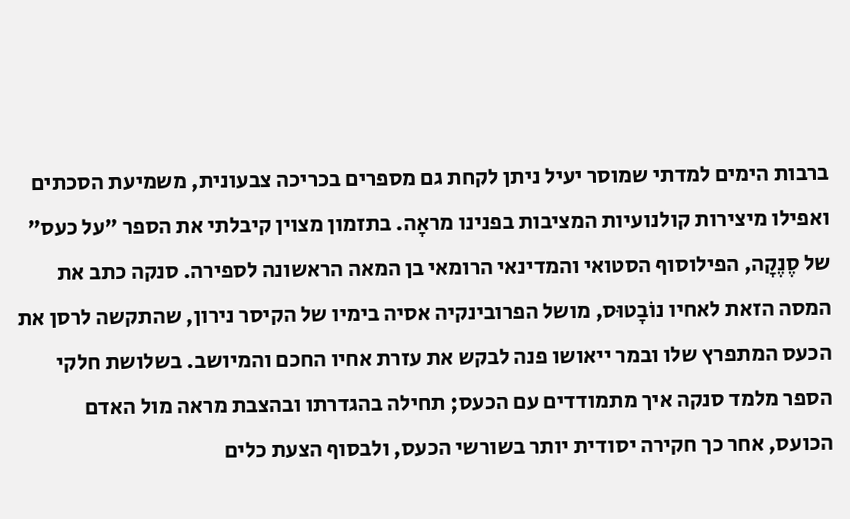ברבות הימים למדתי שמוסר יעיל ניתן לקחת גם מספרים בכריכה צבעונית, משמיעת הסכתים ואפילו מיצירות קולנועיות המציבות בפנינו מראָה. בתזמון מצוין קיבלתי את הספר "על כעס" של סֶנֶקָה, הפילוסוף הסטואי והמדינאי הרומאי בן המאה הראשונה לספירה. סנקה כתב את המסה הזאת לאחיו נוֹבָטוּס, מושל הפרובינקיה אסיה בימיו של הקיסר נירון, שהתקשה לרסן את הכעס המתפרץ שלו ובמר ייאושו פנה לבקש את עזרת אחיו החכם והמיושב. בשלושת חלקי הספר מלמד סנקה איך מתמודדים עם הכעס; תחילה בהגדרתו ובהצבת מראה מול האדם הכועס, אחר כך חקירה יסודית יותר בשורשי הכעס, ולבסוף הצעת כלים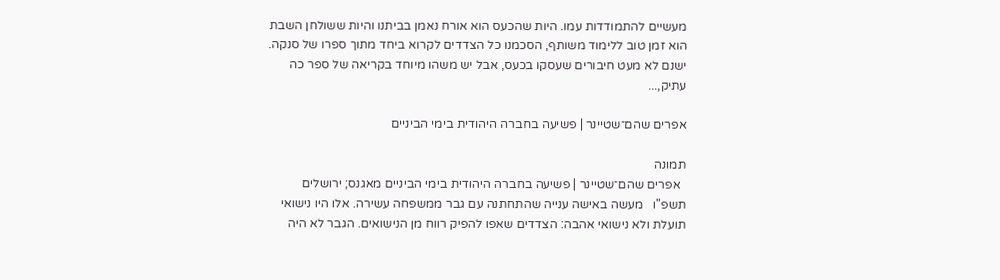מעשיים להתמודדות עמו. היות שהכעס הוא אורח נאמן בביתנו והיות ששולחן השבת הוא זמן טוב ללימוד משותף, הסכמנו כל הצדדים לקרוא ביחד מתוך ספרו של סנקה. ישנם לא מעט חיבורים שעסקו בכעס, אבל יש משהו מיוחד בקריאה של ספר כה עתיק,...

אפרים שהם־שטיינר | פשיעה בחברה היהודית בימי הביניים

תמונה
  אפרים שהם־שטיינר | פשיעה בחברה היהודית בימי הביניים מאגנס; ירושלים תשפ"ו   מעשה באישה ענייה שהתחתנה עם גבר ממשפחה עשירה. אלו היו נישואי תועלת ולא נישואי אהבה: הצדדים שאפו להפיק רווח מן הנישואים. הגבר לא היה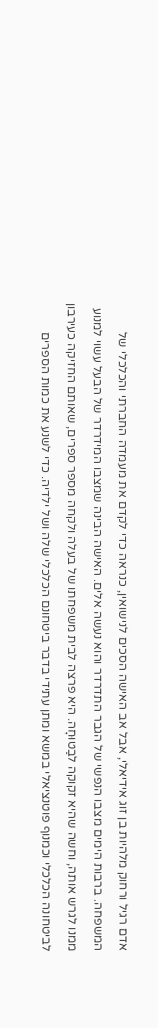אדם רגיל ורחוק מלהיות בן זוג אידיאלי, אבל אב האישה הסכים לנישואין, כנראה כדי לקדם את מעמדה החברתי והכלכלי של המשפחה. ברבות הימים מצבו הנפשי של הגבר התדרדר והוא נעשה אלים. האישה הבינה שמצבו המידרדר של הבעל עשוי למנוע ממנו לגרש אותה, וחשה שהיא זקוקה לבַטוּחָה. היא פרצה לבית משפחתו של בעלה ולקחה מספר ספרים, שאותם החזיקה כעירבון לביטחונה הכלכלי וכמנוף פוטנציאלי במשא ומתן עתידי בדבר ביטחונם הכלכלי שלה ושל ילדיה. כדי לשנע את כמות הספרים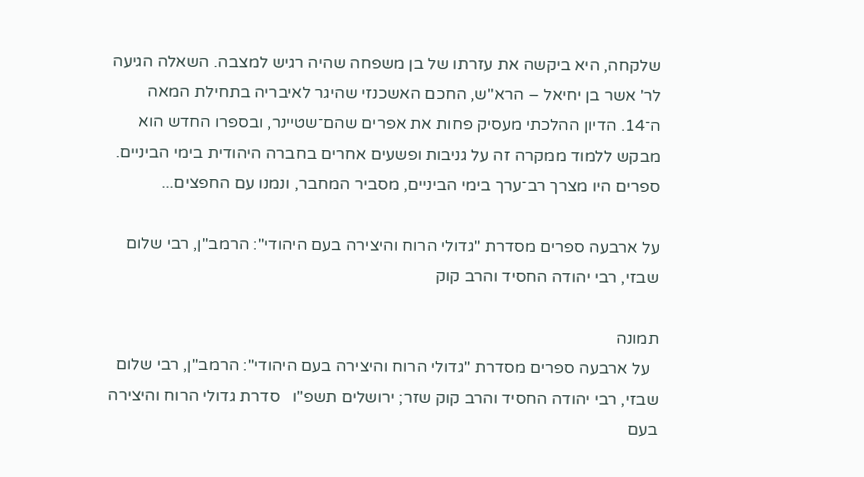שלקחה, היא ביקשה את עזרתו של בן משפחה שהיה רגיש למצבה. השאלה הגיעה לר' אשר בן יחיאל – הרא"ש, החכם האשכנזי שהיגר לאיבריה בתחילת המאה ה־14. הדיון ההלכתי מעסיק פחות את אפרים שהם־שטיינר, ובספרו החדש הוא מבקש ללמוד ממקרה זה על גניבות ופשעים אחרים בחברה היהודית בימי הביניים. ספרים היו מצרך רב־ערך בימי הביניים, מסביר המחבר, ונמנו עם החפצים...

על ארבעה ספרים מסדרת "גדולי הרוח והיצירה בעם היהודי": הרמב"ן, רבי שלום שבזי, רבי יהודה החסיד והרב קוק

תמונה
  על ארבעה ספרים מסדרת "גדולי הרוח והיצירה בעם היהודי": הרמב"ן, רבי שלום שבזי, רבי יהודה החסיד והרב קוק שזר; ירושלים תשפ"ו   סדרת גדולי הרוח והיצירה בעם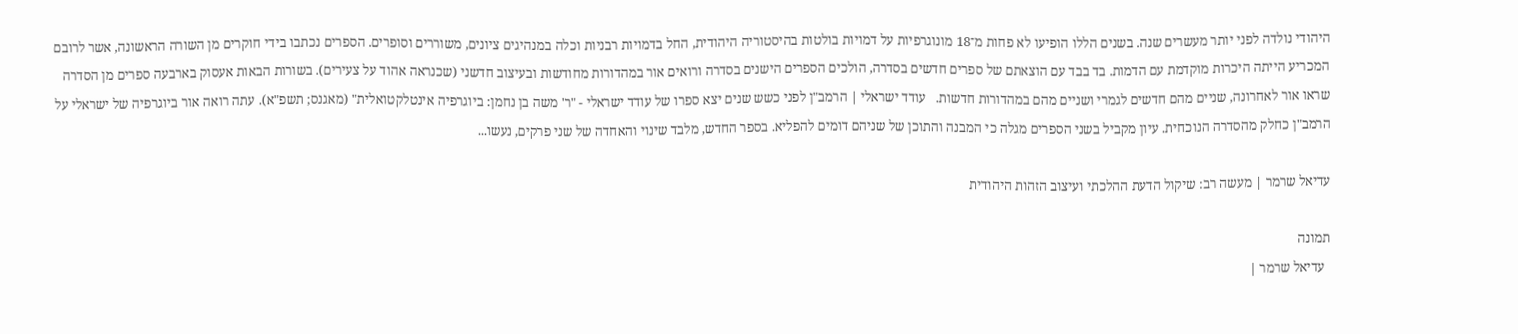היהודי נולדה לפני יותר מעשרים שנה. בשנים הללו הופיעו לא פחות מ־18 מונוגרפיות על דמויות בולטות בהיסטוריה היהודית, החל בדמויות רבניות וכלה במנהיגים ציונים, משוררים וסופרים. הספרים נכתבו בידי חוקרים מן השורה הראשונה, אשר לרובם המכריע הייתה היכרות מוקדמת עם הדמות. בד בבד עם הוצאתם של ספרים חדשים בסדרה, הולכים הספרים הישנים בסדרה ורואים אור במהדורות מחודשות ובעיצוב חדשני (שכנראה אהוד על צעירים). בשורות הבאות אעסוק בארבעה ספרים מן הסדרה שראו אור לאחרונה, שניים מהם חדשים לגמרי ושניים מהם במהדורות חדשות.   עודד ישראלי | הרמב"ן לפני כשש שנים יצא ספרו של עודד ישראלי - "ר' משה בן נחמן: ביוגרפיה אינטלקטואלית" (מאגנס; תשפ"א). עתה רואה אור ביוגרפיה של ישראלי על הרמב"ן כחלק מהסדרה הנוכחית. עיון מקביל בשני הספרים מגלה כי המבנה והתוכן של שניהם דומים להפליא. בספר החדש, מלבד שינוי והאחדה של שני פרקים, נעשו...

עדיאל שרמר | מעשה רב: שיקול הדעת ההלכתי ועיצוב הזהות היהודית

תמונה
  עדיאל שרמר |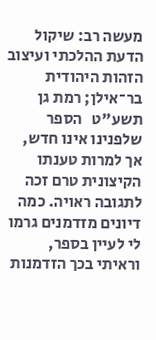מעשה רב: שיקול הדעת ההלכתי ועיצוב הזהות היהודית בר־אילן; רמת גן תשע"ט   הספר שלפנינו אינו חדש, אך למרות טענתו הקיצונית טרם זכה לתגובה ראויה. כמה דיונים מזדמנים גרמו לי לעיין בספר, וראיתי בכך הזדמנות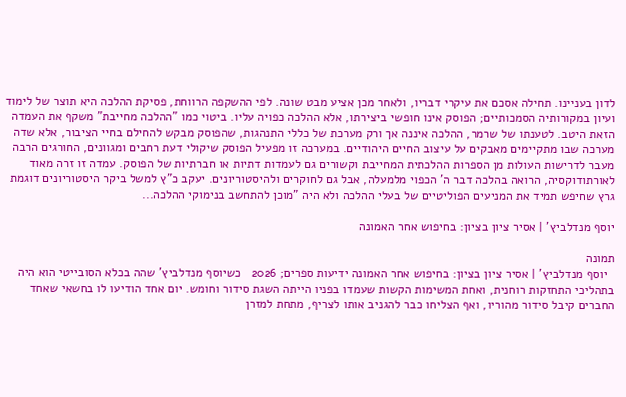לדון בעניינו. תחילה אסכם את עיקרי דבריו, ולאחר מכן אציע מבט שונה. לפי ההשקפה הרווחת, פסיקת ההלכה היא תוצר של לימוד ועיון במקורותיה הסמכותיים; הפוסק אינו חופשי ביצירתו, אלא ההלכה כפויה עליו. ביטוי כמו "ההלכה מחייבת" משקף את העמדה הזאת היטב. לטענתו של שרמר, ההלכה איננה אך ורק מערכת של כללי התנהגות, שהפוסק מבקש להחילם בחיי הציבור, אלא שדה מערכה שבו מתקיימים מאבקים על עיצוב החיים היהודיים. במערכה זו מפעיל הפוסק שיקולי דעת רחבים ומגוונים, החורגים הרבה מעבר לדרישות העולות מן הספרות ההלכתית המחייבת וקשורים גם לעמדות דתיות או חברתיות של הפוסק. עמדה זו זרה מאוד לאורתודוקסיה, הרואה בהלכה דבר ה' הכפוי מלמעלה, אבל גם לחוקרים ולהיסטוריונים. יעקב כ"ץ למשל ביקר היסטוריונים דוגמת גרץ שחיפש תמיד את המניעים הפוליטיים של בעלי ההלכה ולא היה "מוכן להתחשב בנימוקי ההלכה...

יוסף מנדלביץ' | אסיר ציון בציון: בחיפוש אחר האמונה

תמונה
  יוסף מנדלביץ' | אסיר ציון בציון: בחיפוש אחר האמונה ידיעות ספרים; 2026   כשיוסף מנדלביץ' שהה בכלא הסובייטי הוא היה בתהליכי התחזקות רוחנית, ואחת המשימות הקשות שעמדו בפניו הייתה השגת סידור וחומש. יום אחד הודיעו לו בחשאי שאחד החברים קיבל סידור מהוריו, ואף הצליחו כבר להגניב אותו לצריף, מתחת למזרן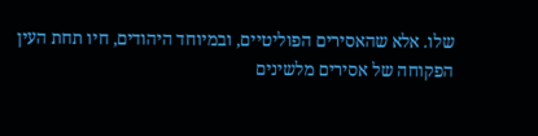שלו. אלא שהאסירים הפוליטיים, ובמיוחד היהודים, חיו תחת העין הפקוחה של אסירים מלשינים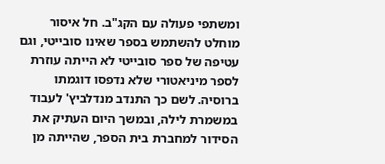ומשתפי פעולה עם הקג"ב. חל איסור מוחלט להשתמש בספר שאינו סובייטי, וגם עטיפה של ספר סובייטי לא הייתה עוזרת לספר מיניאטורי שלא נדפסו דוגמתו ברוסיה. לשם כך התנדב מנדלביץ' לעבוד במשמרת לילה, ובמשך היום העתיק את הסידור למחברת בית הספר, שהייתה מן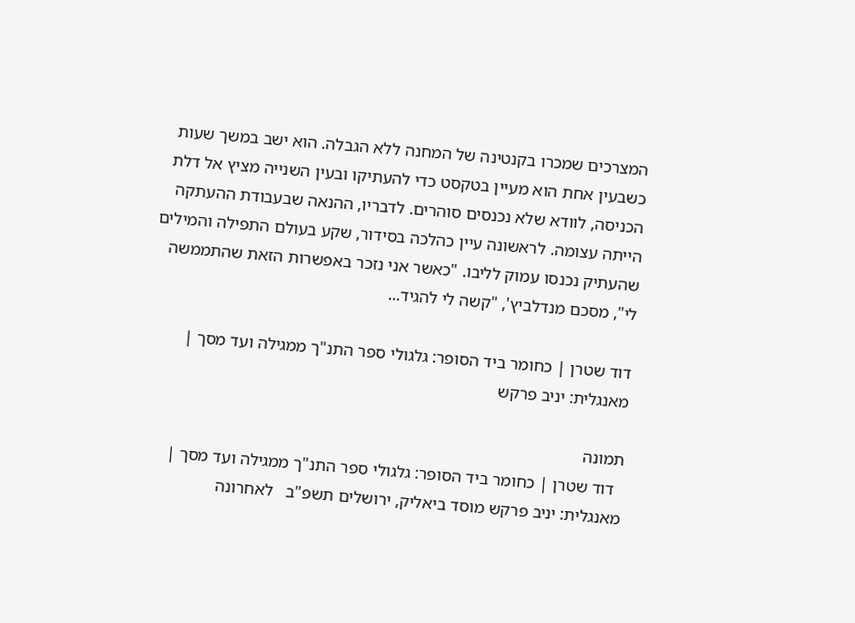המצרכים שמכרו בקנטינה של המחנה ללא הגבלה. הוא ישב במשך שעות כשבעין אחת הוא מעיין בטקסט כדי להעתיקו ובעין השנייה מציץ אל דלת הכניסה, לוודא שלא נכנסים סוהרים. לדבריו, ההנאה שבעבודת ההעתקה הייתה עצומה. לראשונה עיין כהלכה בסידור, שקע בעולם התפילה והמילים שהעתיק נכנסו עמוק לליבו. "כאשר אני נזכר באפשרות הזאת שהתממשה לי", מסכם מנדלביץ', "קשה לי להגיד...

דוד שטרן | כחומר ביד הסופר: גלגולי ספר התנ"ך ממגילה ועד מסך | מאנגלית: יניב פרקש

תמונה
  דוד שטרן | כחומר ביד הסופר: גלגולי ספר התנ"ך ממגילה ועד מסך | מאנגלית: יניב פרקש מוסד ביאליק, ירושלים תשפ"ב   לאחרונה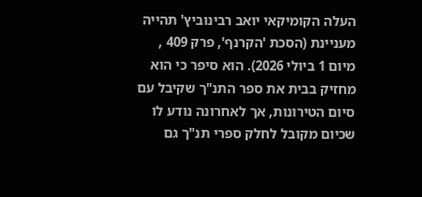העלה הקומיקאי יואב רבינוביץ' תהייה מעניינת (הסכת 'הקרנף', פרק 409 , מיום 1 ביולי 2026). הוא סיפר כי הוא מחזיק בבית את ספר התנ"ך שקיבל עם סיום הטירונות, אך לאחרונה נודע לו שכיום מקובל לחלק ספרי תנ"ך גם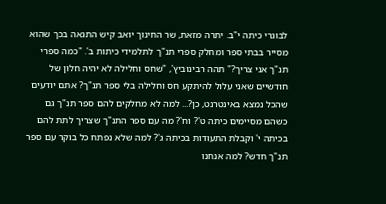לבוגרי כיתה י"ב. יתרה מזאת, שר החינוך יואב קיש התגאה בכך שהוא מסייר בבתי ספר ומחלק ספרי תנ"ך לתלמידי כיתות ב'. "כמה ספרי תנ"ך אני צריך?" תהה רבינוביץ', "שחס וחלילה לא יהיה חלון של חודשיים שאני עלול להיתקע חס וחלילה בלי ספר תנ"ך? אתם יודעים שהכל נמצא באינטרנט, כן?... למה לא מחלקים להם ספר תנ"ך גם כשהם מסיימים כיתה ט'? וח'? מה עם ספר התנ"ך שצריך לתת להם בכיתה י' וקבלת התעודות בכיתה ג'? למה שלא נפתח כל בוקר עם ספר תנ"ך חדש? למה אנחנו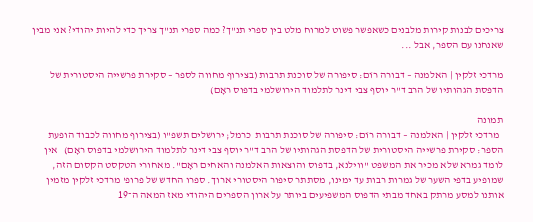צריכים לבנות קירות מלבנים כשאפשר פשוט למרוח מלט בין ספרי תנ"ך? כמה ספרי תנ"ך צריך כדי להיות יהודי? אני מבין שאנחנו עם הספר, אבל ...

מרדכי זלקין | האלמנה – דבורה רוֹם: סיפורה של סוכנת תרבות (בצירוף מחווה לספר – סקירת פרשייה היסטורית של הדפסת הגהותיו של הרב ד"ר יוסף צבי דינר לתלמוד הירושלמי בדפוס ראָם)

תמונה
  מרדכי זלקין | האלמנה – דבורה רוֹם: סיפורה של סוכנת תרבות  כרמל; ירושלים תשפ"ו (בצירוף מחווה לכבוד הופעת הספר: סקירת פרשייה היסטורית של הדפסת הגהותיו של הרב ד"ר יוסף צבי דינר לתלמוד הירושלמי בדפוס ראָם)   אין לומד גמרא שלא מכיר את המשפט "ווילנא, בדפוס והוצאות האלמנה והאחים ראָם". מאחורי הטקסט הקסום הזה, שמופיע בדפי השער של גמרות רבות עד ימינו, מסתתר סיפור היסטורי ארוך. ספרו החדש של פרופ' מרדכי זלקין מזמין אותנו למסע מרתק באחד מבתי הדפוס המשפיעים ביותר על ארון הספרים היהודי מאז המאה ה־19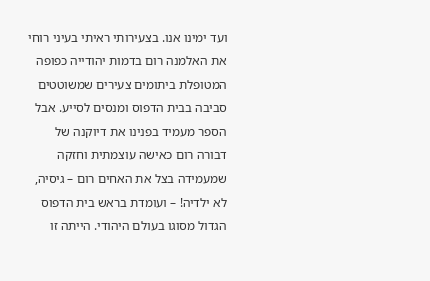ועד ימינו אנו. בצעירותי ראיתי בעיני רוחי את האלמנה רום בדמות יהודייה כפופה המטופלת ביתומים צעירים שמשוטטים סביבה בבית הדפוס ומנסים לסייע. אבל הספר מעמיד בפנינו את דיוקנה של דבורה רום כאישה עוצמתית וחזקה שמעמידה בצל את האחים רום – גיסיה, לא ילדיה! – ועומדת בראש בית הדפוס הגדול מסוגו בעולם היהודי. הייתה זו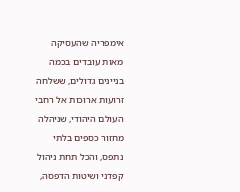אימפריה שהעסיקה מאות עובדים בכמה בניינים גדולים, ששלחה זרועות ארוכות אל רחבי העולם היהודי, שניהלה מחזור כספים בלתי נתפס, והכל תחת ניהול קפדני ושיטות הדפסה,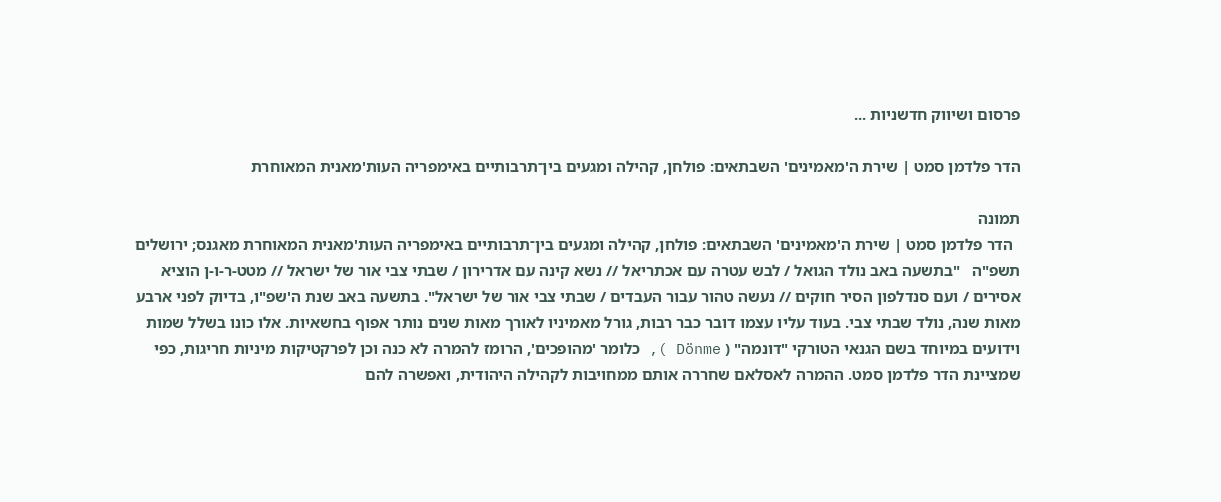פרסום ושיווק חדשניות ...

הדר פלדמן סמט | שירת ה'מאמינים' השבתאים: פולחן, קהילה ומגעים בין־תרבותיים באימפריה העות'מאנית המאוחרת

תמונה
  הדר פלדמן סמט | שירת ה'מאמינים' השבתאים: פולחן, קהילה ומגעים בין־תרבותיים באימפריה העות'מאנית המאוחרת מאגנס; ירושלים תשפ"ה   "בתשעה באב נולד הגואל / לבש עטרה עם אכתריאל // נשא קינה עם אדרירון / שבתי צבי אור של ישראל // מטט-ר-ו-ן הוציא אסירים / ועם סנדלפון הסיר חוקים // נעשה טהור עבור העבדים / שבתי צבי אור של ישראל". בתשעה באב שנת ה'שפ"ו, בדיוק לפני ארבע מאות שנה, נולד שבתי צבי. בעוד עליו עצמו דובר כבר רבות, גורל מאמיניו לאורך מאות שנים נותר אפוף בחשאיות. אלו כונו בשלל שמות וידועים במיוחד בשם הגנאי הטורקי "דונמה" ( Dönme ), כלומר 'מהופכים', הרומז להמרה לא כנה וכן לפרקטיקות מיניות חריגות, כפי שמציינת הדר פלדמן סמט. ההמרה לאסלאם שחררה אותם ממחויבות לקהילה היהודית, ואפשרה להם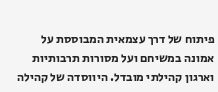פיתוח של דרך עצמאית המבוססת על אמונה במשיחם ועל מסורות תרבותיות וארגון קהילתי מובדל. היווסדה של קהילה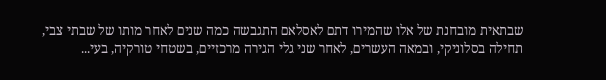שבתאית מובחנת של אלו שהמירו דתם לאסלאם התגבשה כמה שנים לאחר מותו של שבתי צבי, תחילה בסלוניקי, ובמאה העשרים, לאחר שני גלי הגירה מרכזיים, בשטחי טורקיה, בעי...